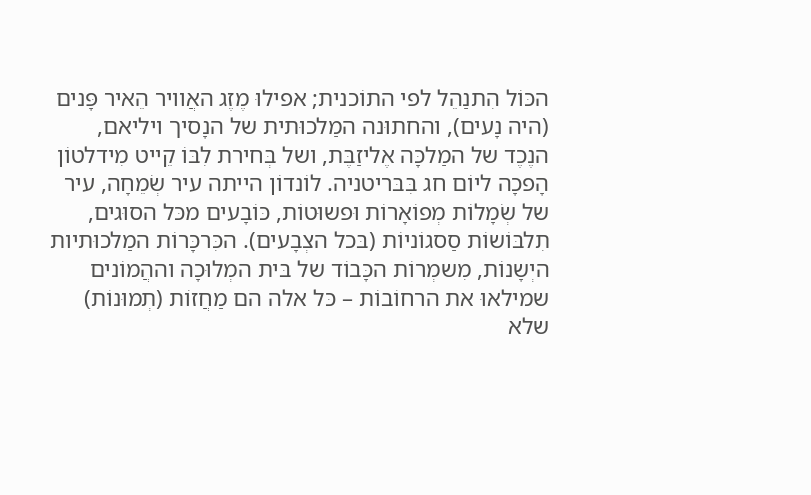הכּוֹל הִתנַהֵל לפי התוֹכנית; אפילוּ מֶזֶג האֲוויר הֵאיר פָּנים (היה נָעים), והחתוּנה המַלכוּתית של הנָסיך ויליאם, הנֶכֶד של המַלכָּה אֶליזַבֶּת, ושל בְּחירת לִבּוֹ קֵייט מִידלטוֹן הָפכָה ליוֹם חג בִּבּריטניה. לוֹנדוֹן הייתה עיר שְׂמֵחָה, עיר של שְׂמָלוֹת מְפוֹאָרוֹת וּפשוּטוֹת, כּוֹבָעים מכּל הסוּגים, תִלבּוֹשוֹת סַסגוֹניוֹת (בּכל הצְבָעים). הכִּרכָּרוֹת המַלכוּתיות היְשָנוֹת, מִשמְרוֹת הכָּבוֹד של בּית המְלוּכָה וההֲמוֹנים שמילאוּ את הרחוֹבוֹת – כּל אלה הם מַחֲזוֹת (תְמוּנוֹת) שלא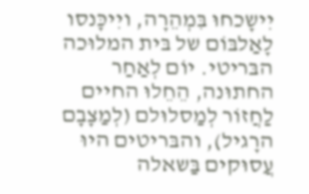יִישָכחוּ בִּמְהֵרָה, ויִיכָּנסו לָאַלבּוֹם של בּית המלוּכה הבּריטי. יוֹם לְאַחַר החתוּנה, הֵחֵלוּ החיים לַחֲזוֹר לְמַסלוּלם (לְמַצָבָם הרָגיל), והבּריטים היוּ עֲסוּקים בַּשאלה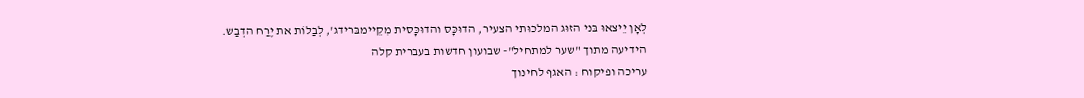לְאָן יֵיצאוּ בּני הזוּג המלכוּתי הצעיר, הדוּכָּס והדוּכָּסית מִקֵיימבּרידג', לְבַלוֹת את יֶרַח הדְבַש.
הידיעה מתוך "שער למתחיל"- שבועון חדשות בעברית קלה
עריכה ופיקוח : האגף לחינוך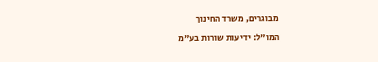מבוגרים, משרד החינוך
המו"ל: ידיעות שורות בע"מ